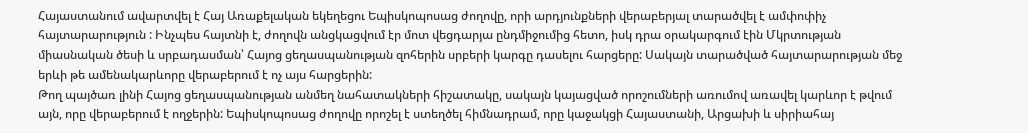Հայաստանում ավարտվել է Հայ Առաքելական եկեղեցու Եպիսկոպոսաց ժողովը, որի արդյունքների վերաբերյալ տարածվել է ամփոփիչ հայտարարություն : Ինչպես հայտնի է, ժողովն անցկացվում էր մոտ վեցդարյա ընդմիջումից հետո, իսկ դրա օրակարգում էին Մկրտության միասնական ծեսի և սրբադասման՝ Հայոց ցեղասպանության զոհերին սրբերի կարգը դասելու հարցերը: Սակայն տարածված հայտարարության մեջ երևի թե ամենակարևորը վերաբերում է ոչ այս հարցերին:
Թող պայծառ լինի Հայոց ցեղասպանության անմեղ նահատակների հիշատակը, սակայն կայացված որոշումների առումով առավել կարևոր է թվում այն, որը վերաբերում է ողջերին: Եպիսկոպոսաց ժողովը որոշել է ստեղծել հիմնադրամ, որը կաջակցի Հայաստանի, Արցախի և սիրիահայ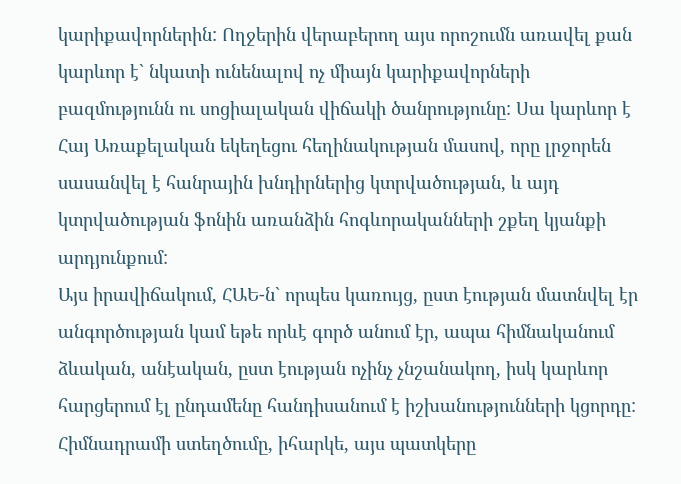կարիքավորներին: Ողջերին վերաբերող այս որոշումն առավել քան կարևոր է` նկատի ունենալով ոչ միայն կարիքավորների բազմությունն ու սոցիալական վիճակի ծանրությունը: Սա կարևոր է Հայ Առաքելական եկեղեցու հեղինակության մասով, որը լրջորեն սասանվել է հանրային խնդիրներից կտրվածության, և այդ կտրվածության ֆոնին առանձին հոգևորականների շքեղ կյանքի արդյունքում:
Այս իրավիճակում, ՀԱԵ-ն` որպես կառույց, ըստ էության մատնվել էր անգործության կամ եթե որևէ գործ անում էր, ապա հիմնականում ձևական, անէական, ըստ էության ոչինչ չնշանակող, իսկ կարևոր հարցերում էլ ընդամենը հանդիսանում է իշխանությունների կցորդը: Հիմնադրամի ստեղծումը, իհարկե, այս պատկերը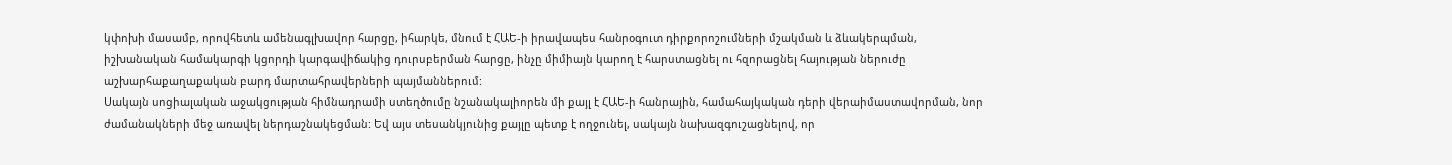կփոխի մասամբ, որովհետև ամենագլխավոր հարցը, իհարկե, մնում է ՀԱԵ-ի իրավապես հանրօգուտ դիրքորոշումների մշակման և ձևակերպման, իշխանական համակարգի կցորդի կարգավիճակից դուրսբերման հարցը, ինչը միմիայն կարող է հարստացնել ու հզորացնել հայության ներուժը աշխարհաքաղաքական բարդ մարտահրավերների պայմաններում:
Սակայն սոցիալական աջակցության հիմնադրամի ստեղծումը նշանակալիորեն մի քայլ է ՀԱԵ-ի հանրային, համահայկական դերի վերաիմաստավորման, նոր ժամանակների մեջ առավել ներդաշնակեցման: Եվ այս տեսանկյունից քայլը պետք է ողջունել, սակայն նախազգուշացնելով, որ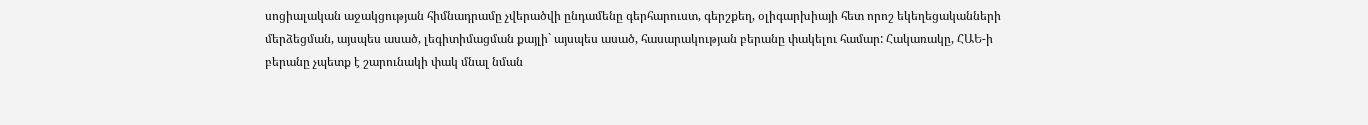սոցիալական աջակցության հիմնադրամը չվերածվի ընդամենը գերհարուստ, գերշքեղ, օլիգարխիայի հետ որոշ եկեղեցականների մերձեցման, այսպես ասած, լեգիտիմացման քայլի` այսպես ասած, հասարակության բերանը փակելու համար: Հակառակը, ՀԱԵ-ի բերանը չպետք է շարունակի փակ մնալ նման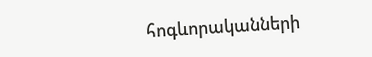հոգևորականների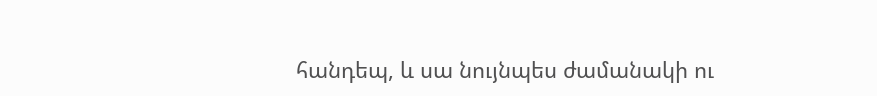հանդեպ, և սա նույնպես ժամանակի ու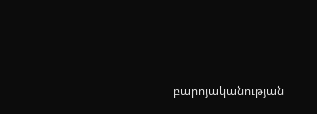բարոյականության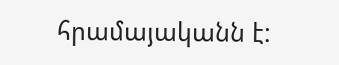հրամայականն է: